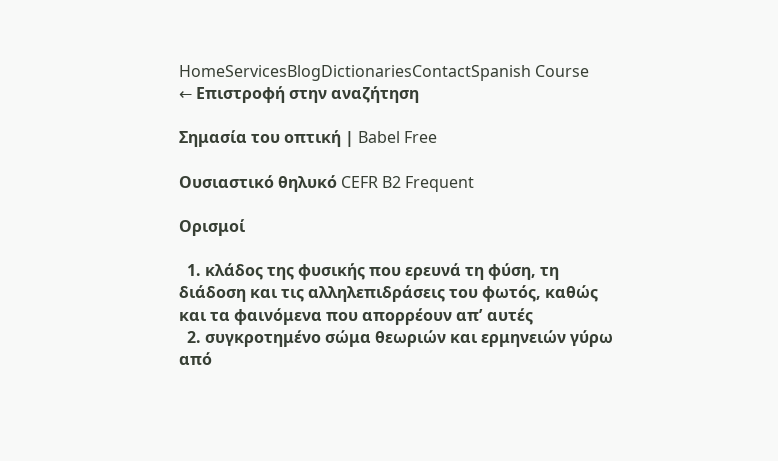HomeServicesBlogDictionariesContactSpanish Course
← Επιστροφή στην αναζήτηση

Σημασία του οπτική | Babel Free

Ουσιαστικό θηλυκό CEFR B2 Frequent

Ορισμοί

  1. κλάδος της φυσικής που ερευνά τη φύση, τη διάδοση και τις αλληλεπιδράσεις του φωτός, καθώς και τα φαινόμενα που απορρέουν απʼ αυτές
  2. συγκροτημένο σώμα θεωριών και ερμηνειών γύρω από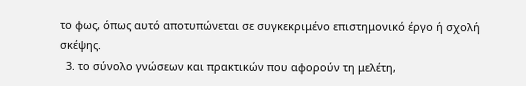το φως, όπως αυτό αποτυπώνεται σε συγκεκριμένο επιστημονικό έργο ή σχολή σκέψης.
  3. το σύνολο γνώσεων και πρακτικών που αφορούν τη μελέτη,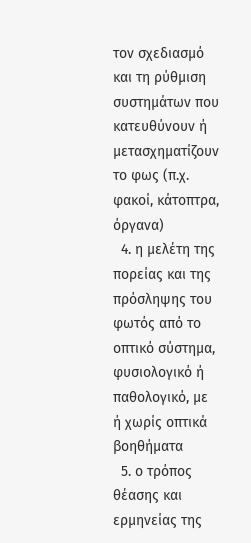τον σχεδιασμό και τη ρύθμιση συστημάτων που κατευθύνουν ή μετασχηματίζουν το φως (π.χ. φακοί, κάτοπτρα, όργανα)
  4. η μελέτη της πορείας και της πρόσληψης του φωτός από το οπτικό σύστημα, φυσιολογικό ή παθολογικό, με ή χωρίς οπτικά βοηθήματα
  5. ο τρόπος θέασης και ερμηνείας της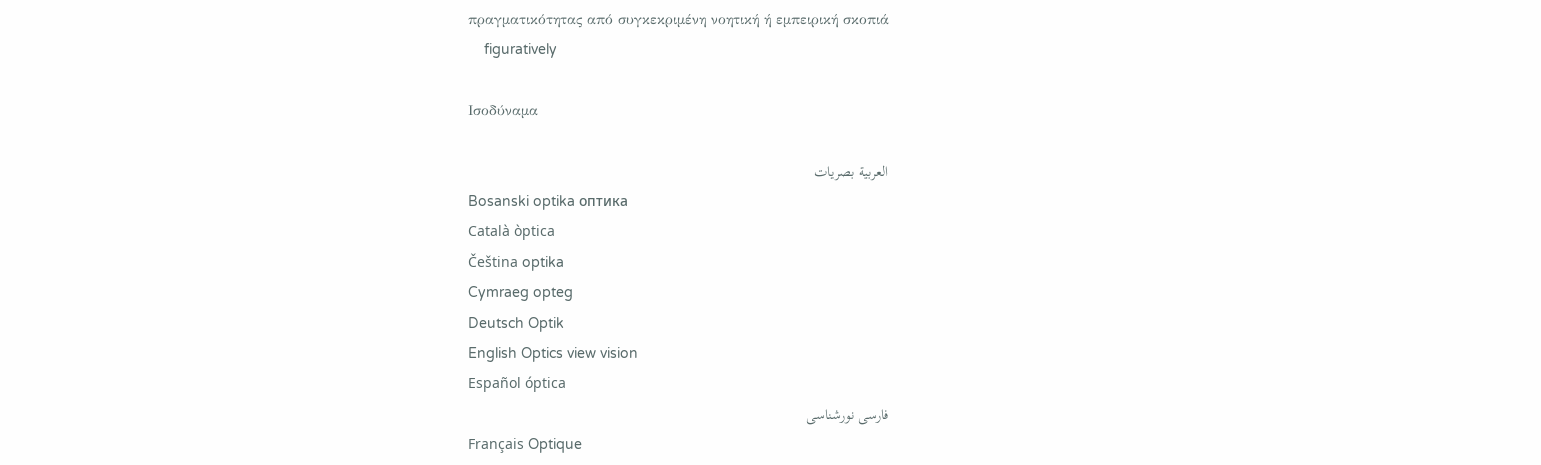πραγματικότητας από συγκεκριμένη νοητική ή εμπειρική σκοπιά
    figuratively

Ισοδύναμα

العربية بصريات
Bosanski optika оптика
Català òptica
Čeština optika
Cymraeg opteg
Deutsch Optik
English Optics view vision
Español óptica
فارسی نورشناسی
Français Optique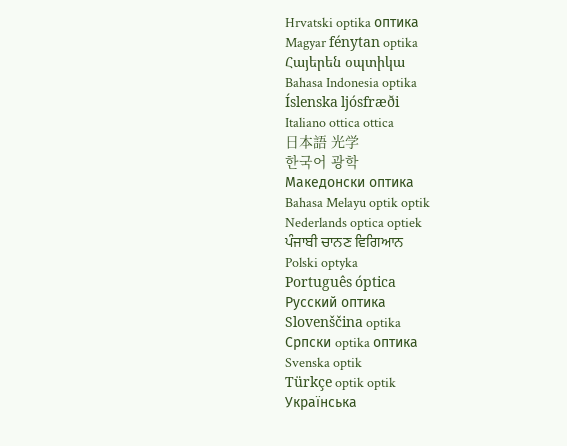Hrvatski optika оптика
Magyar fénytan optika
Հայերեն օպտիկա
Bahasa Indonesia optika
Íslenska ljósfræði
Italiano ottica ottica
日本語 光学
한국어 광학
Македонски оптика
Bahasa Melayu optik optik
Nederlands optica optiek
ਪੰਜਾਬੀ ਚਾਨਣ ਵਿਗਿਆਨ
Polski optyka
Português óptica
Русский оптика
Slovenščina optika
Српски optika оптика
Svenska optik
Türkçe optik optik
Українська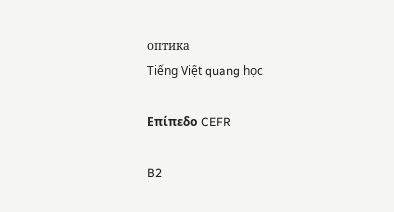оптика
Tiếng Việt quang học

Επίπεδο CEFR

B2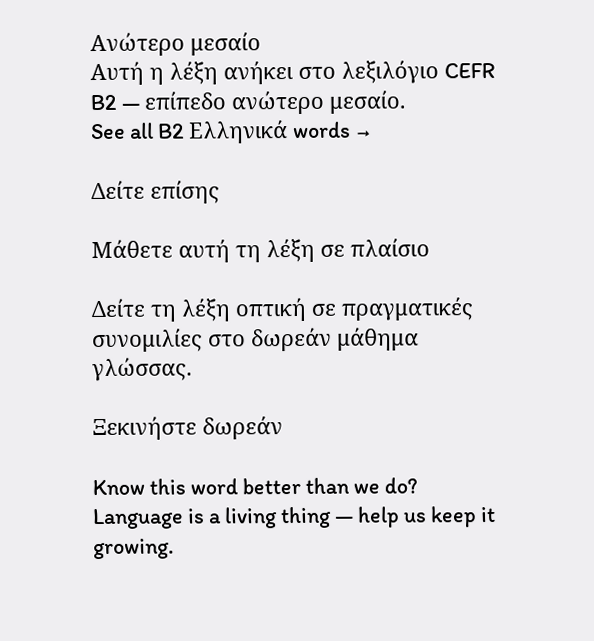Ανώτερο μεσαίο
Αυτή η λέξη ανήκει στο λεξιλόγιο CEFR B2 — επίπεδο ανώτερο μεσαίο.
See all B2 Ελληνικά words →

Δείτε επίσης

Μάθετε αυτή τη λέξη σε πλαίσιο

Δείτε τη λέξη οπτική σε πραγματικές συνομιλίες στο δωρεάν μάθημα γλώσσας.

Ξεκινήστε δωρεάν

Know this word better than we do? Language is a living thing — help us keep it growing.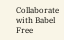Collaborate with Babel Free